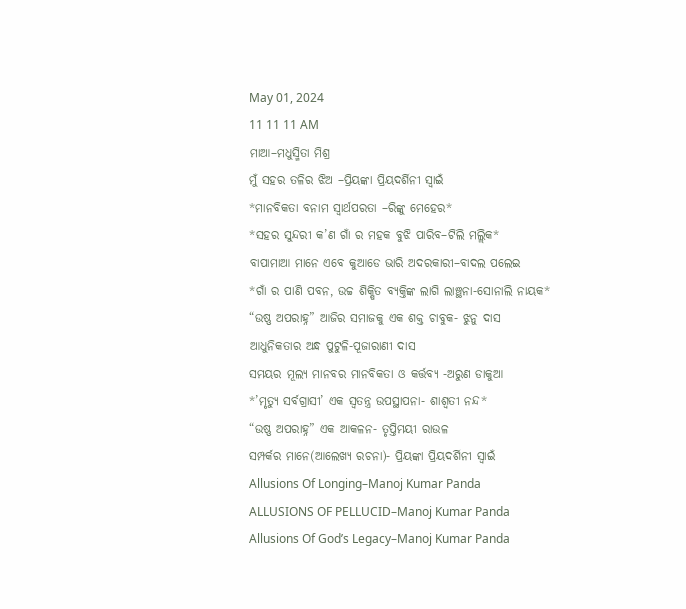May 01, 2024
11 11 11 AM
ମାଆ–ମଧୁସ୍ମିତା ମିଶ୍ର
ମୁଁ ସହର ତଳିର ଝିଅ –ପ୍ରିୟଙ୍କା ପ୍ରିୟଦର୍ଶିନୀ ସ୍ବାଇଁ
*ମାନବିକତା ବନାମ ସ୍ୱାର୍ଥପରତା –ରିଙ୍କୁ ମେହେର*
*ସହର ସୁନ୍ଦରୀ କ’ଣ ଗାଁ ର ମହକ ବୁଝି ପାରିବ–ଟିଲି ମଲ୍ଲିକ*
ବାପାମାଆ ମାନେ ଏବେ କୁଆଡେ ଭାରି ଅଦରକାରୀ–ବାଦଲ ପଲେଇ
*ଗାଁ ର ପାଣି ପବନ, ଉଚ୍ଚ ଶିକ୍ଷିତ ବ୍ୟକ୍ତିଙ୍କ ଲାଗି ଲାଞ୍ଛନା-ସୋନାଲି ନାୟକ*
“ଉଷ୍ଣ ଅପରାହ୍ନ” ଆଜିର ସମାଜକୁ ଏକ ଶକ୍ତ ଚାବୁକ- ଝୁନୁ ଦାସ
ଆଧୁନିକତାର ଅନ୍ଧ ପୁଟୁଳି-ପୂଜାରାଣୀ ଦାସ
ସମୟର ମୂଲ୍ୟ ମାନବର ମାନବିକତା ଓ କର୍ତ୍ତବ୍ୟ -ଅରୁଣ ଡାକୁଆ
*’ମୃତ୍ୟୁ ସର୍ବଗ୍ରାସୀ’ ଏକ ସ୍ୱତନ୍ତ୍ର ଉପସ୍ଥାପନା- ଶାଶ୍ଵତୀ ନନ୍ଦ*
“ଉଷ୍ଣ ଅପରାହ୍ନ” ଏକ ଆକଳନ- ତୃପ୍ତିମୟୀ ରାଉଳ
ସମ୍ପର୍କର ମାନେ(ଆଲେଖ୍ୟ ରଚନା)- ପ୍ରିୟଙ୍କା ପ୍ରିୟଦର୍ଶିନୀ ସ୍ୱାଇଁ
Allusions Of Longing–Manoj Kumar Panda
ALLUSIONS OF PELLUCID–Manoj Kumar Panda
Allusions Of God’s Legacy–Manoj Kumar Panda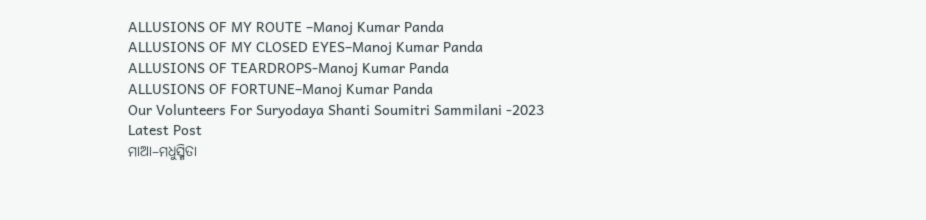ALLUSIONS OF MY ROUTE –Manoj Kumar Panda
ALLUSIONS OF MY CLOSED EYES–Manoj Kumar Panda
ALLUSIONS OF TEARDROPS-Manoj Kumar Panda
ALLUSIONS OF FORTUNE–Manoj Kumar Panda
Our Volunteers For Suryodaya Shanti Soumitri Sammilani -2023
Latest Post
ମାଆ–ମଧୁସ୍ମିତା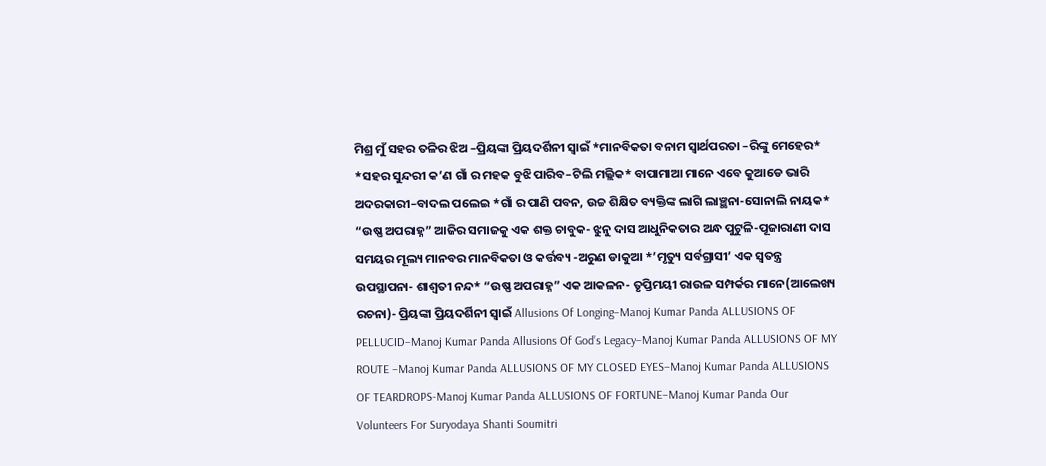ମିଶ୍ର ମୁଁ ସହର ତଳିର ଝିଅ –ପ୍ରିୟଙ୍କା ପ୍ରିୟଦର୍ଶିନୀ ସ୍ବାଇଁ *ମାନବିକତା ବନାମ ସ୍ୱାର୍ଥପରତା –ରିଙ୍କୁ ମେହେର* *ସହର ସୁନ୍ଦରୀ କ’ଣ ଗାଁ ର ମହକ ବୁଝି ପାରିବ–ଟିଲି ମଲ୍ଲିକ* ବାପାମାଆ ମାନେ ଏବେ କୁଆଡେ ଭାରି ଅଦରକାରୀ–ବାଦଲ ପଲେଇ *ଗାଁ ର ପାଣି ପବନ, ଉଚ୍ଚ ଶିକ୍ଷିତ ବ୍ୟକ୍ତିଙ୍କ ଲାଗି ଲାଞ୍ଛନା-ସୋନାଲି ନାୟକ* “ଉଷ୍ଣ ଅପରାହ୍ନ” ଆଜିର ସମାଜକୁ ଏକ ଶକ୍ତ ଚାବୁକ- ଝୁନୁ ଦାସ ଆଧୁନିକତାର ଅନ୍ଧ ପୁଟୁଳି-ପୂଜାରାଣୀ ଦାସ ସମୟର ମୂଲ୍ୟ ମାନବର ମାନବିକତା ଓ କର୍ତ୍ତବ୍ୟ -ଅରୁଣ ଡାକୁଆ *’ମୃତ୍ୟୁ ସର୍ବଗ୍ରାସୀ’ ଏକ ସ୍ୱତନ୍ତ୍ର ଉପସ୍ଥାପନା- ଶାଶ୍ଵତୀ ନନ୍ଦ* “ଉଷ୍ଣ ଅପରାହ୍ନ” ଏକ ଆକଳନ- ତୃପ୍ତିମୟୀ ରାଉଳ ସମ୍ପର୍କର ମାନେ(ଆଲେଖ୍ୟ ରଚନା)- ପ୍ରିୟଙ୍କା ପ୍ରିୟଦର୍ଶିନୀ ସ୍ୱାଇଁ Allusions Of Longing–Manoj Kumar Panda ALLUSIONS OF PELLUCID–Manoj Kumar Panda Allusions Of God’s Legacy–Manoj Kumar Panda ALLUSIONS OF MY ROUTE –Manoj Kumar Panda ALLUSIONS OF MY CLOSED EYES–Manoj Kumar Panda ALLUSIONS OF TEARDROPS-Manoj Kumar Panda ALLUSIONS OF FORTUNE–Manoj Kumar Panda Our Volunteers For Suryodaya Shanti Soumitri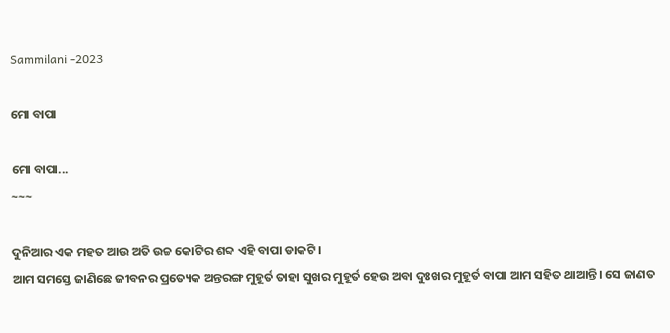Sammilani -2023

ମୋ ବାପା

ମୋ ବାପା...
~~~

ଦୁନିଆର ଏକ ମହତ ଆଉ ଅତି ଉଚ୍ଚ କୋଟିର ଶବ୍ଦ ଏହି ବାପା ଡାକଟି।
ଆମ ସମସ୍ତେ ଜାଣିଛେ ଜୀବନର ପ୍ରତ୍ୟେକ ଅନ୍ତରଙ୍ଗ ମୁହୂର୍ତ ତାହା ସୁଖର ମୁହୂର୍ତ ହେଉ ଅବା ଦୁଃଖର ମୁହୂର୍ତ ବାପା ଆମ ସହିତ ଥାଆନ୍ତି। ସେ ଜାଣତ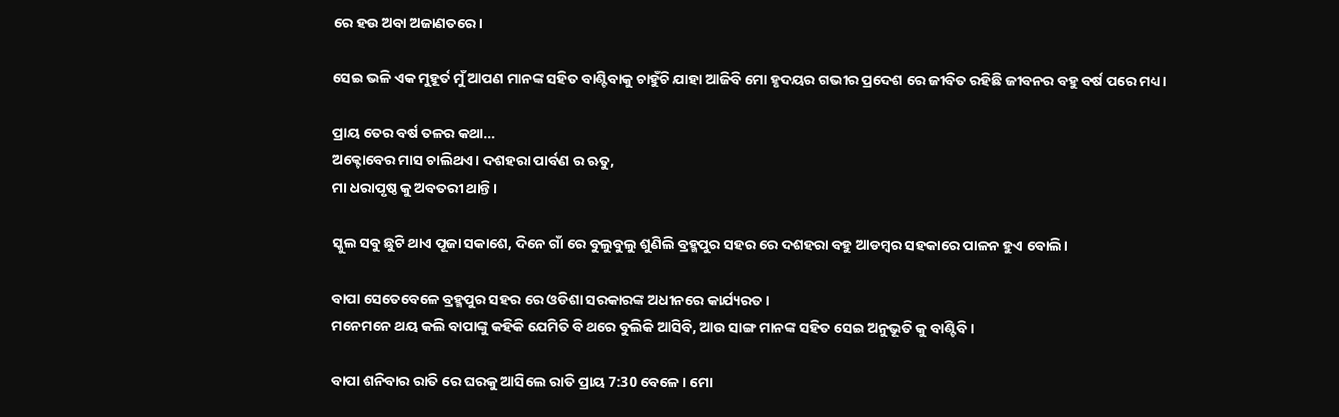ରେ ହଉ ଅବା ଅଜାଣତରେ।

ସେଇ ଭଳି ଏକ ମୁହୂର୍ତ ମୁଁ ଆପଣ ମାନଙ୍କ ସହିତ ବାଣ୍ଟିବାକୁ ଚାହୁଁଚି ଯାହା ଆଜିବି ମୋ ହୃଦୟର ଗଭୀର ପ୍ରଦେଶ ରେ ଜୀବିତ ରହିଛି ଜୀବନର ବହୁ ବର୍ଷ ପରେ ମଧ୍ୟ।

ପ୍ରାୟ ତେର ବର୍ଷ ତଳର କଥା…
ଅକ୍ଟୋବେର ମାସ ଚାଲିଥଏ। ଦଶହରା ପାର୍ବଣ ର ଋତୁ,
ମା ଧରାପୃଷ୍ଠ କୁ ଅବତରୀ ଥାନ୍ତି।

ସ୍କୁଲ ସବୁ ଛୁଟି ଥାଏ ପୂଜା ସକାଶେ, ଦିନେ ଗାଁ ରେ ବୁଲୁବୁଲୁ ଶୁଣିଲି ବ୍ରହ୍ମପୁର ସହର ରେ ଦଶହରା ବହୁ ଆଡମ୍ବର ସହକାରେ ପାଳନ ହୁଏ ବୋଲି।

ବାପା ସେତେବେଳେ ବ୍ରହ୍ମପୁର ସହର ରେ ଓଡିଶା ସରକାରଙ୍କ ଅଧୀନରେ କାର୍ଯ୍ୟରତ।
ମନେମନେ ଥୟ କଲି ବାପାଙ୍କୁ କହିକି ଯେମିତି ବି ଥରେ ବୁଲିକି ଆସିବି, ଆଉ ସାଙ୍ଗ ମାନଙ୍କ ସହିତ ସେଇ ଅନୁଭୂତି କୁ ବାଣ୍ଟିବି।

ବାପା ଶନିବାର ରାତି ରେ ଘରକୁ ଆସିଲେ ରାତି ପ୍ରାୟ 7:30 ବେଳେ। ମୋ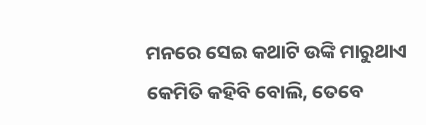ମନରେ ସେଇ କଥାଟି ଉଙ୍କି ମାରୁଥାଏ କେମିତି କହିବି ବୋଲି, ତେବେ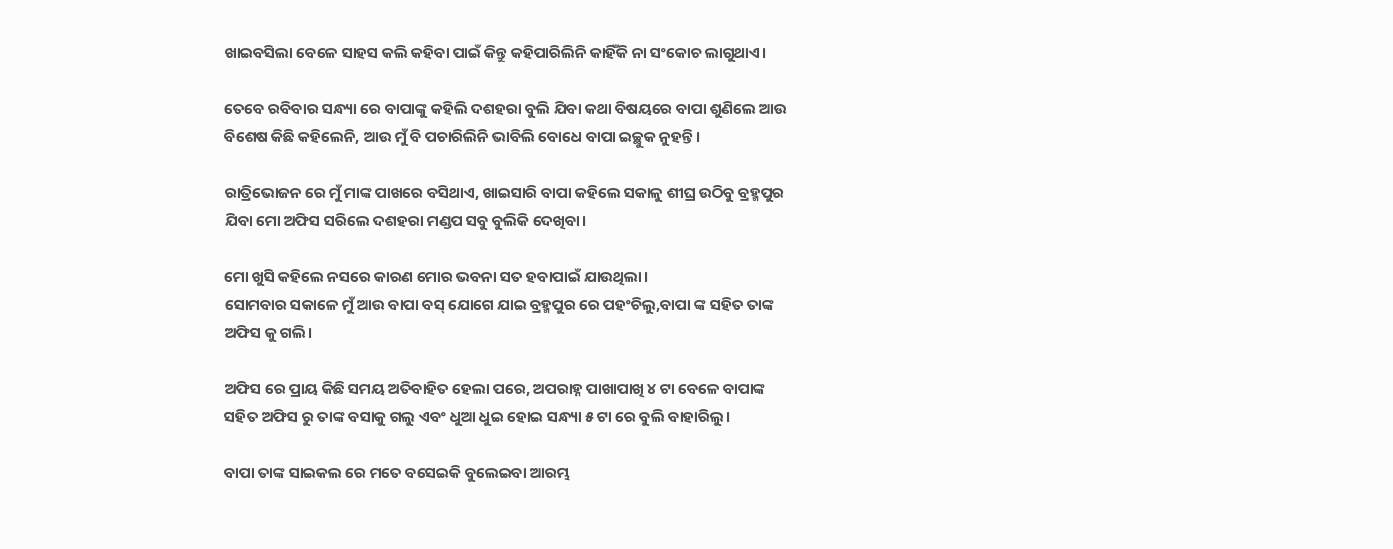ଖାଇବସିଲା ବେଳେ ସାହସ କଲି କହିବା ପାଇଁ କିନ୍ତୁ କହିପାରିଲିନି କାହିଁକି ନା ସଂକୋଚ ଲାଗୁଥାଏ।

ତେବେ ରବିବାର ସନ୍ଧ୍ୟା ରେ ବାପାଙ୍କୁ କହିଲି ଦଶହରା ବୁଲି ଯିବା କଥା ବିଷୟରେ ବାପା ଶୁଣିଲେ ଆଉ ବିଶେଷ କିଛି କହିଲେନି, ଆଉ ମୁଁ ବି ପଚାରିଲିନି ଭାବିଲି ବୋଧେ ବାପା ଇଚ୍ଛୁକ ନୁହନ୍ତି।

ରାତ୍ରିଭୋଜନ ରେ ମୁଁ ମାଙ୍କ ପାଖରେ ବସିଥାଏ, ଖାଇସାରି ବାପା କହିଲେ ସକାଳୁ ଶୀଘ୍ର ଉଠିବୁ ବ୍ରହ୍ମପୁର ଯିବା ମୋ ଅଫିସ ସରିଲେ ଦଶହରା ମଣ୍ଡପ ସବୁ ବୁଲିକି ଦେଖିବା।

ମୋ ଖୁସି କହିଲେ ନସରେ କାରଣ ମୋର ଭବନା ସତ ହବାପାଇଁ ଯାଉଥିଲା।
ସୋମବାର ସକାଳେ ମୁଁ ଆଉ ବାପା ବସ୍ ଯୋଗେ ଯାଇ ବ୍ରହ୍ମପୁର ରେ ପହଂଚିଲୁ,ବାପା ଙ୍କ ସହିତ ତାଙ୍କ ଅଫିସ କୁ ଗଲି।

ଅଫିସ ରେ ପ୍ରାୟ କିଛି ସମୟ ଅତିବାହିତ ହେଲା ପରେ, ଅପରାହ୍ନ ପାଖାପାଖି ୪ ଟା ବେଳେ ବାପାଙ୍କ ସହିତ ଅଫିସ ରୁ ତାଙ୍କ ବସାକୁ ଗଲୁ ଏବଂ ଧୁଆ ଧୁଇ ହୋଇ ସନ୍ଧ୍ୟା ୫ ଟା ରେ ବୁଲି ବାହାରିଲୁ।

ବାପା ତାଙ୍କ ସାଇକଲ ରେ ମତେ ବସେଇକି ବୁଲେଇବା ଆରମ୍ଭ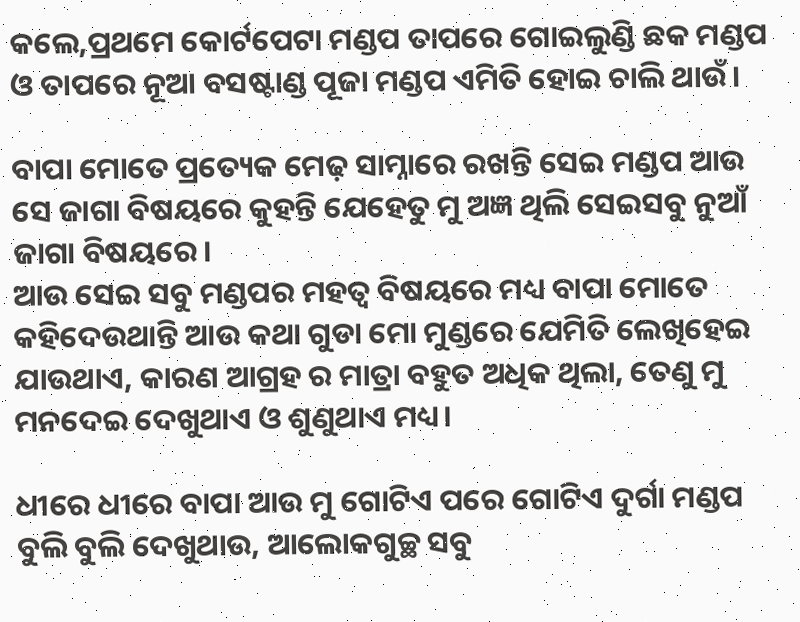କଲେ,ପ୍ରଥମେ କୋର୍ଟପେଟା ମଣ୍ଡପ ତାପରେ ଗୋଇଲୁଣ୍ଡି ଛକ ମଣ୍ଡପ ଓ ତାପରେ ନୂଆ ବସଷ୍ଟାଣ୍ଡ ପୂଜା ମଣ୍ଡପ ଏମିତି ହୋଇ ଚାଲି ଥାଉଁ।

ବାପା ମୋତେ ପ୍ରତ୍ୟେକ ମେଢ଼ ସାମ୍ନାରେ ରଖନ୍ତି ସେଇ ମଣ୍ଡପ ଆଉ ସେ ଜାଗା ବିଷୟରେ କୁହନ୍ତି ଯେହେତୁ ମୁ ଅଜ୍ଞ ଥିଲି ସେଇସବୁ ନୁଆଁ ଜାଗା ବିଷୟରେ।
ଆଉ ସେଇ ସବୁ ମଣ୍ଡପର ମହତ୍ୱ ବିଷୟରେ ମଧ୍ୟ ବାପା ମୋତେ କହିଦେଉଥାନ୍ତି ଆଉ କଥା ଗୁଡା ମୋ ମୁଣ୍ଡରେ ଯେମିତି ଲେଖିହେଇ ଯାଉଥାଏ, କାରଣ ଆଗ୍ରହ ର ମାତ୍ରା ବହୁତ ଅଧିକ ଥିଲା, ତେଣୁ ମୁ ମନଦେଇ ଦେଖୁଥାଏ ଓ ଶୁଣୁଥାଏ ମଧ୍ୟ।

ଧୀରେ ଧୀରେ ବାପା ଆଉ ମୁ ଗୋଟିଏ ପରେ ଗୋଟିଏ ଦୁର୍ଗା ମଣ୍ଡପ ବୁଲି ବୁଲି ଦେଖୁଥାଉ, ଆଲୋକଗୁଚ୍ଛ ସବୁ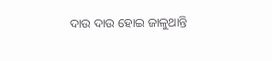ଦାଉ ଦାଉ ହୋଇ ଜାଳୁଥାନ୍ତି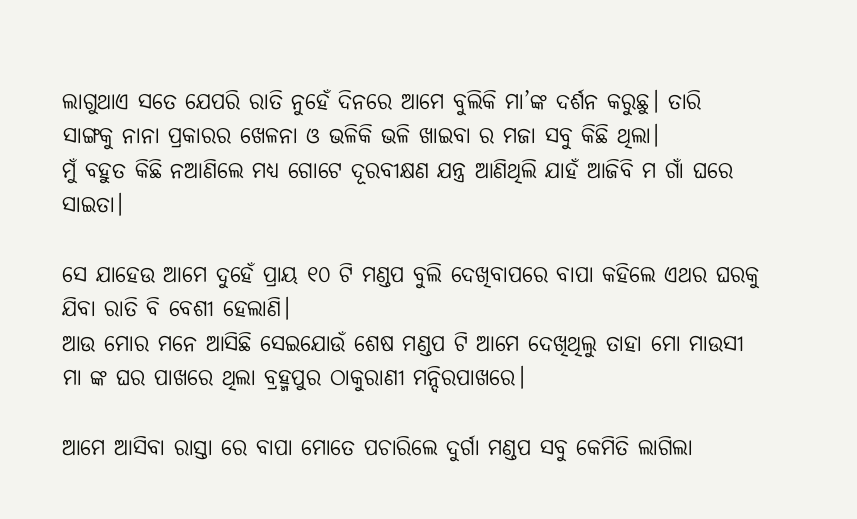ଲାଗୁଥାଏ ସତେ ଯେପରି ରାତି ନୁହେଁ ଦିନରେ ଆମେ ବୁଲିକି ମା’ଙ୍କ ଦର୍ଶନ କରୁଛୁ। ତାରି ସାଙ୍ଗକୁ ନାନା ପ୍ରକାରର ଖେଳନା ଓ ଭଳିକି ଭଳି ଖାଇବା ର ମଜା ସବୁ କିଛି ଥିଲା।
ମୁଁ ବହୁତ କିଛି ନଆଣିଲେ ମଧ୍ୟ ଗୋଟେ ଦୂରବୀକ୍ଷଣ ଯନ୍ତ୍ର ଆଣିଥିଲି ଯାହଁ ଆଜିବି ମ ଗାଁ ଘରେ ସାଇତା।

ସେ ଯାହେଉ ଆମେ ଦୁହେଁ ପ୍ରାୟ ୧୦ ଟି ମଣ୍ଡପ ବୁଲି ଦେଖିବାପରେ ବାପା କହିଲେ ଏଥର ଘରକୁ ଯିବା ରାତି ବି ବେଶୀ ହେଲାଣି।
ଆଉ ମୋର ମନେ ଆସିଛି ସେଇଯୋଉଁ ଶେଷ ମଣ୍ଡପ ଟି ଆମେ ଦେଖିଥିଲୁ ତାହା ମୋ ମାଉସୀ ମା ଙ୍କ ଘର ପାଖରେ ଥିଲା ବ୍ରହ୍ମପୁର ଠାକୁରାଣୀ ମନ୍ଦିରପାଖରେ।

ଆମେ ଆସିବା ରାସ୍ତା ରେ ବାପା ମୋତେ ପଚାରିଲେ ଦୁର୍ଗା ମଣ୍ଡପ ସବୁ କେମିତି ଲାଗିଲା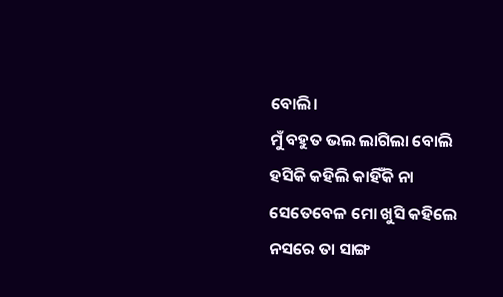ବୋଲି।
ମୁଁ ବହୁତ ଭଲ ଲାଗିଲା ବୋଲି ହସିକି କହିଲି କାହିଁକି ନା ସେତେବେଳ ମୋ ଖୁସି କହିଲେ ନସରେ ତା ସାଙ୍ଗ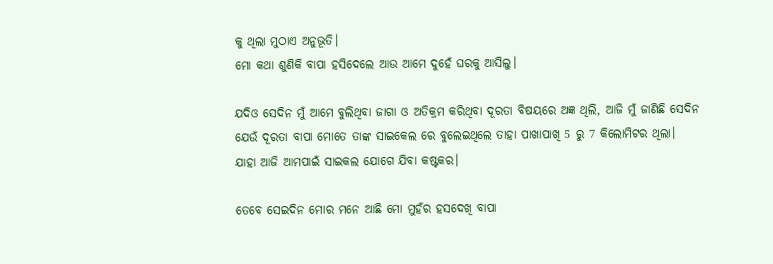କୁ ଥିଲା ମୁଠାଏ ଅନୁଭୂତି।
ମୋ କଥା ଶୁଣିକି ବାପା ହସିଦେଲେ ଆଉ ଆମେ ଦୁହେଁ ଘରକୁ ଆସିଲୁ।

ଯଦିଓ ସେଦିନ ମୁଁ ଆମେ ବୁଲିଥିବା ଜାଗା ଓ ଅତିକ୍ରମ କରିଥିବା ଦୂରତା ବିଷୟରେ ଅଜ୍ଞ ଥିଲି, ଆଜି ମୁଁ ଜାଣିଛି ସେଦିନ ଯେଉଁ ଦୂରତା ବାପା ମୋତେ ତାଙ୍କ ସାଇକେଲ ରେ ବୁଲେଇଥିଲେ ତାହା ପାଖାପାଖି 5 ରୁ 7 କିଲୋମିଟର ଥିଲା।
ଯାହା ଆଜି ଆମପାଇଁ ସାଇକଲ ଯୋଗେ ଯିବା କଷ୍ଟକର।

ତେବେ ସେଇଦିନ ମୋର ମନେ ଆଛି ମୋ ମୁହଁର ହସଦେଖି ବାପା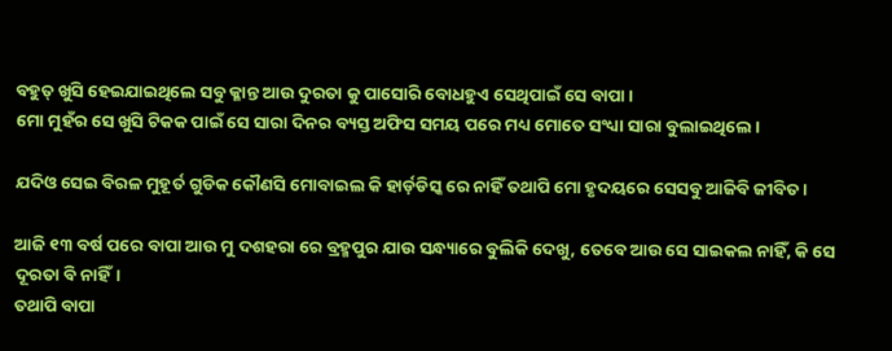ବହୁତ୍ ଖୁସି ହେଇଯାଇଥିଲେ ସବୁ କ୍ଳାନ୍ତ ଆଉ ଦୁରତା କୁ ପାସୋରି ବୋଧହୁଏ ସେଥିପାଇଁ ସେ ବାପା।
ମୋ ମୁହଁର ସେ ଖୁସି ଟିକକ ପାଇଁ ସେ ସାରା ଦିନର ବ୍ୟସ୍ତ ଅଫିସ ସମୟ ପରେ ମଧ୍ୟ ମୋତେ ସଂଧ୍ୟା ସାରା ବୁଲାଇଥିଲେ।

ଯଦିଓ ସେଇ ବିରଳ ମୁହୂର୍ତ ଗୁଡିକ କୌଣସି ମୋବାଇଲ କି ହାର୍ଡ଼ଡିସ୍କ ରେ ନାହିଁ ତଥାପି ମୋ ହୃଦୟରେ ସେସବୁ ଆଜିବି ଜୀବିତ।

ଆଜି ୧୩ ବର୍ଷ ପରେ ବାପା ଆଉ ମୁ ଦଶହରା ରେ ବ୍ରହ୍ମପୁର ଯାଉ ସନ୍ଧ୍ୟାରେ ବୁଲିକି ଦେଖୁ, ତେବେ ଆଉ ସେ ସାଇକଲ ନାହିଁ, କି ସେ ଦୂରତା ବି ନାହିଁ।
ତଥାପି ବାପା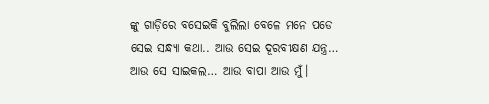ଙ୍କୁ ଗାଡ଼ିରେ ବସେଇକି ବୁଲିଲା ବେଳେ ମନେ ପଡେ ସେଇ ସନ୍ଧ୍ୟା କଥା.. ଆଉ ସେଇ ଦୂରବୀକ୍ଷଣ ଯନ୍ତ୍ର… ଆଉ ସେ ସାଇକଲ… ଆଉ ବାପା ଆଉ ମୁଁ।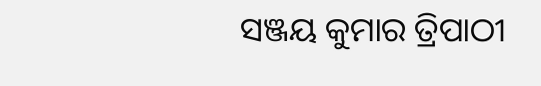ସଞ୍ଜୟ କୁମାର ତ୍ରିପାଠୀ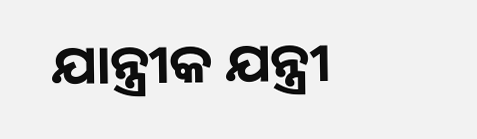ଯାନ୍ତ୍ରୀକ ଯନ୍ତ୍ରୀ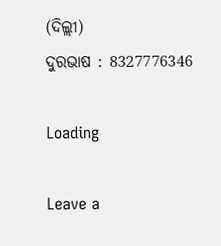(ଦିଲ୍ଲୀ)
ଦୁରଭାଷ : 8327776346

Loading

Leave a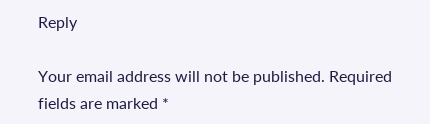Reply

Your email address will not be published. Required fields are marked *